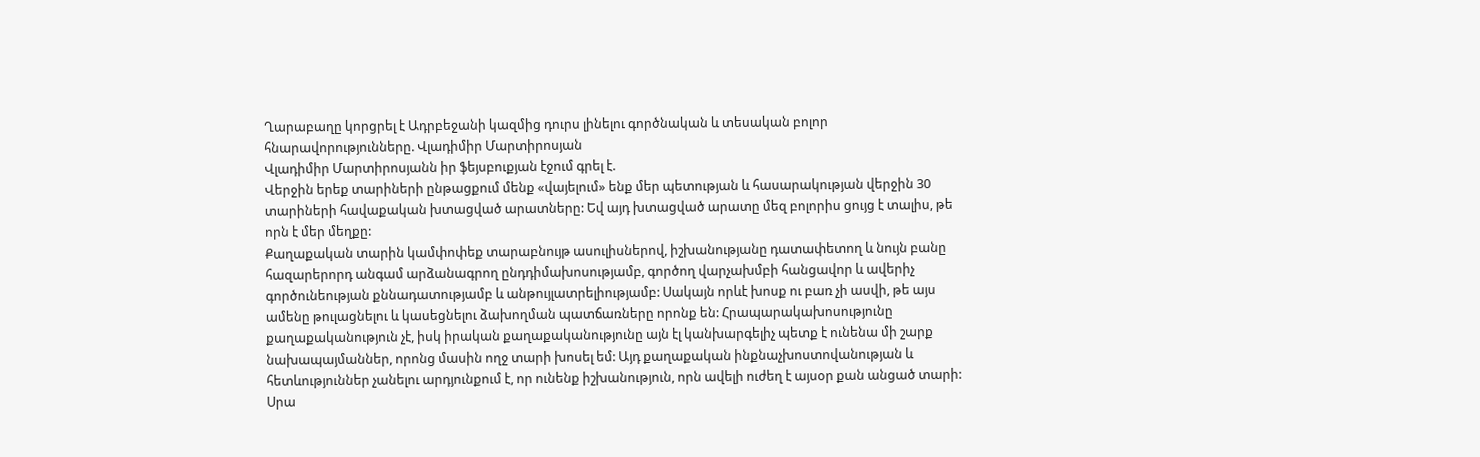Ղարաբաղը կորցրել է Ադրբեջանի կազմից դուրս լինելու գործնական և տեսական բոլոր հնարավորությունները. Վլադիմիր Մարտիրոսյան
Վլադիմիր Մարտիրոսյանն իր ֆեյսբուքյան էջում գրել է.
Վերջին երեք տարիների ընթացքում մենք «վայելում» ենք մեր պետության և հասարակության վերջին 30 տարիների հավաքական խտացված արատները: Եվ այդ խտացված արատը մեզ բոլորիս ցույց է տալիս, թե որն է մեր մեղքը:
Քաղաքական տարին կամփոփեք տարաբնույթ ասուլիսներով, իշխանությանը դատափետող և նույն բանը հազարերորդ անգամ արձանագրող ընդդիմախոսությամբ, գործող վարչախմբի հանցավոր և ավերիչ գործունեության քննադատությամբ և անթույլատրելիությամբ: Սակայն որևէ խոսք ու բառ չի ասվի, թե այս ամենը թուլացնելու և կասեցնելու ձախողման պատճառները որոնք են: Հրապարակախոսությունը քաղաքականություն չէ, իսկ իրական քաղաքականությունը այն էլ կանխարգելիչ պետք է ունենա մի շարք նախապայմաններ, որոնց մասին ողջ տարի խոսել եմ: Այդ քաղաքական ինքնաչխոստովանության և հետևություններ չանելու արդյունքում է, որ ունենք իշխանություն, որն ավելի ուժեղ է այսօր քան անցած տարի: Սրա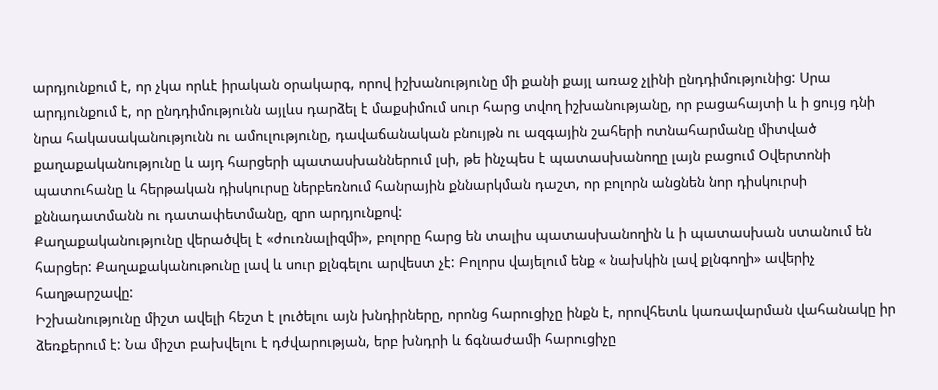արդյունքում է, որ չկա որևէ իրական օրակարգ, որով իշխանությունը մի քանի քայլ առաջ չլինի ընդդիմությունից: Սրա արդյունքում է, որ ընդդիմությունն այլևս դարձել է մաքսիմում սուր հարց տվող իշխանությանը, որ բացահայտի և ի ցույց դնի նրա հակասականությունն ու ամուլությունը, դավաճանական բնույթն ու ազգային շահերի ոտնահարմանը միտված քաղաքականությունը և այդ հարցերի պատասխաններում լսի, թե ինչպես է պատասխանողը լայն բացում Օվերտոնի պատուհանը և հերթական դիսկուրսը ներբեռնում հանրային քննարկման դաշտ, որ բոլորն անցնեն նոր դիսկուրսի քննադատմանն ու դատափետմանը, զրո արդյունքով:
Քաղաքականությունը վերածվել է «ժուռնալիզմի», բոլորը հարց են տալիս պատասխանողին և ի պատասխան ստանում են հարցեր: Քաղաքականութունը լավ և սուր քլնգելու արվեստ չէ: Բոլորս վայելում ենք « նախկին լավ քլնգողի» ավերիչ հաղթարշավը:
Իշխանությունը միշտ ավելի հեշտ է լուծելու այն խնդիրները, որոնց հարուցիչը ինքն է, որովհետև կառավարման վահանակը իր ձեռքերում է: Նա միշտ բախվելու է դժվարության, երբ խնդրի և ճգնաժամի հարուցիչը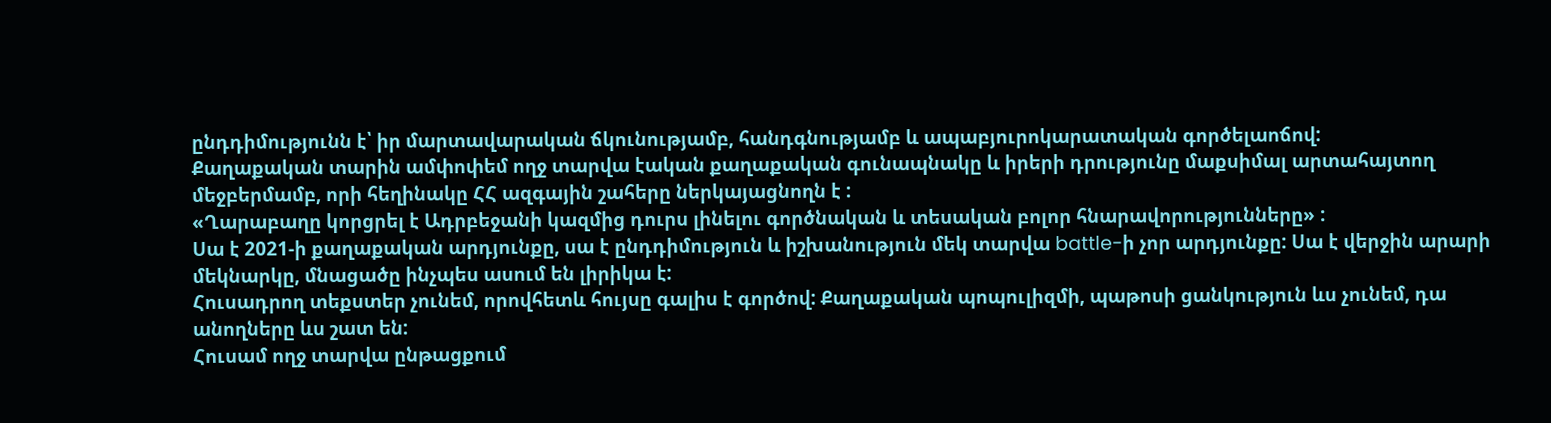ընդդիմությունն է՝ իր մարտավարական ճկունությամբ, հանդգնությամբ և ապաբյուրոկարատական գործելաոճով:
Քաղաքական տարին ամփոփեմ ողջ տարվա էական քաղաքական գունապնակը և իրերի դրությունը մաքսիմալ արտահայտող մեջբերմամբ, որի հեղինակը ՀՀ ազգային շահերը ներկայացնողն է :
«Ղարաբաղը կորցրել է Ադրբեջանի կազմից դուրս լինելու գործնական և տեսական բոլոր հնարավորությունները» :
Սա է 2021-ի քաղաքական արդյունքը, սա է ընդդիմություն և իշխանություն մեկ տարվա battle-ի չոր արդյունքը: Սա է վերջին արարի մեկնարկը, մնացածը ինչպես ասում են լիրիկա է:
Հուսադրող տեքստեր չունեմ, որովհետև հույսը գալիս է գործով: Քաղաքական պոպուլիզմի, պաթոսի ցանկություն ևս չունեմ, դա անողները ևս շատ են:
Հուսամ ողջ տարվա ընթացքում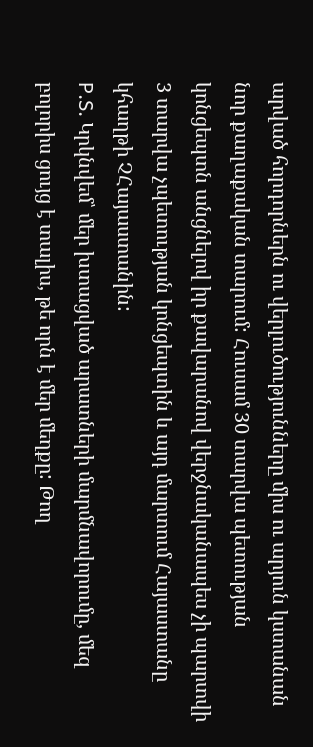արված հորդորներն ու վերլուծությունները միս ու արյուն կստանան նոր քաղաքական տարում: Հուսամ 30 տարվա պետության կոնցեպտն անցնելով իր քավարանով վերջնականապես չի պարտվի 3 տարվա չպետության կոնցեպտին և այդ մարտում Հայաստանը կհաղթի ՉՀայաստանին:
P.S. Կրկնվեմ՝ մեր խտացված արատների մարմնավորումը, մեզ բոլորիս ցույց է տալիս, թե որն է մեր մեղքը: Թող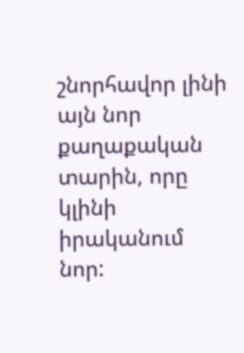շնորհավոր լինի այն նոր քաղաքական տարին, որը կլինի իրականում նոր: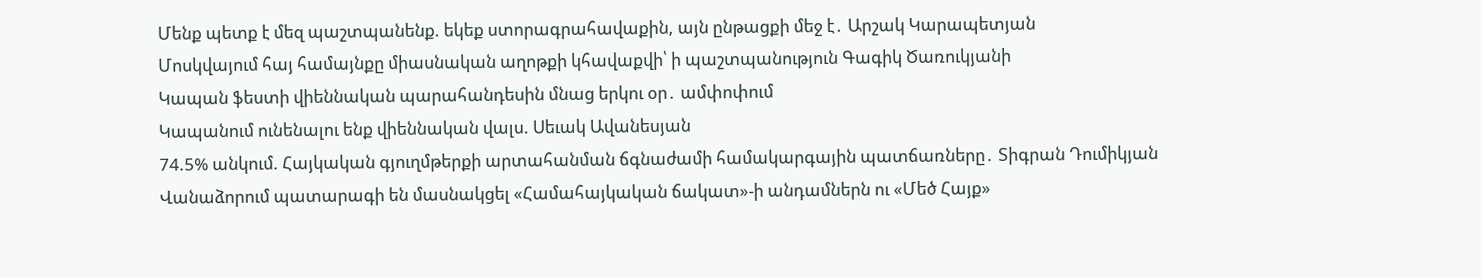Մենք պետք է մեզ պաշտպանենք. եկեք ստորագրահավաքին, այն ընթացքի մեջ է․ Արշակ Կարապետյան
Մոսկվայում հայ համայնքը միասնական աղոթքի կհավաքվի՝ ի պաշտպանություն Գագիկ Ծառուկյանի
Կապան ֆեստի վիեննական պարահանդեսին մնաց երկու օր․ ամփոփում
Կապանում ունենալու ենք վիեննական վալս. Սեւակ Ավանեսյան
74.5% անկում. Հայկական գյուղմթերքի արտահանման ճգնաժամի համակարգային պատճառները․ Տիգրան Դումիկյան
Վանաձորում պատարագի են մասնակցել «Համահայկական ճակատ»-ի անդամներն ու «Մեծ Հայք»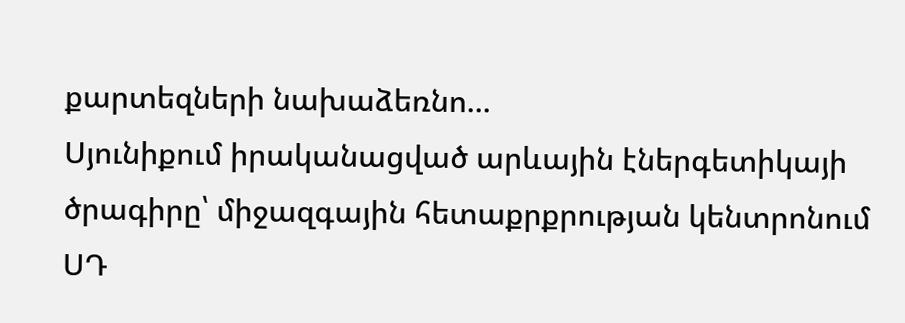քարտեզների նախաձեռնո...
Սյունիքում իրականացված արևային էներգետիկայի ծրագիրը՝ միջազգային հետաքրքրության կենտրոնում
ՍԴ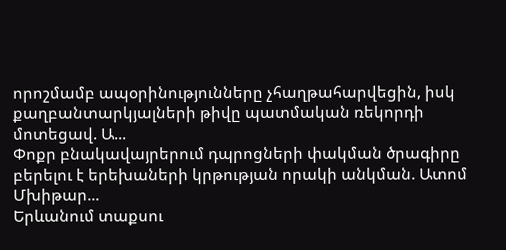որոշմամբ ապօրինությունները չհաղթահարվեցին, իսկ քաղբանտարկյալների թիվը պատմական ռեկորդի մոտեցավ. Ա...
Փոքր բնակավայրերում դպրոցների փակման ծրագիրը բերելու է երեխաների կրթության որակի անկման. Ատոմ Մխիթար...
Երևանում տաքսու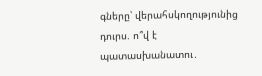գները՝ վերահսկողությունից դուրս. ո՞վ է պատասխանատու․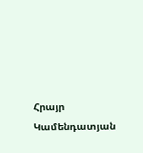Հրայր Կամենդատյան